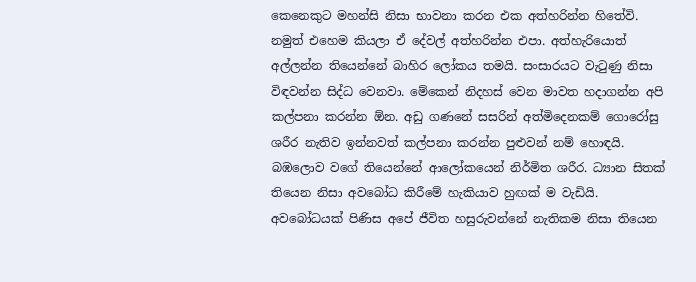කෙනෙකුට මහන්සි නිසා භාවනා කරන එක අත්හරින්න හිතේවි. නමුත් එහෙම කියලා ඒ දේවල් අත්හරින්න එපා. අත්හැරියොත් අල්ලන්න තියෙන්නේ බාහිර ලෝකය තමයි. සංසාරයට වැටුණු නිසා විඳවන්න සිද්ධ වෙනවා. මේකෙන් නිදහස් වෙන මාවත හදාගන්න අපි කල්පනා කරන්න ඕන. අඩු ගණනේ සසරින් අත්මිදෙනකම් ගොරෝසු ශරීර නැතිව ඉන්නවත් කල්පනා කරන්න පුළුවන් නම් හොඳයි. බඹලොව වගේ තියෙන්නේ ආලෝකයෙන් නිර්මිත ශරීර. ධ්‍යාන සිතක් තියෙන නිසා අවබෝධ කිරීමේ හැකියාව හුඟක් ම වැඩියි. අවබෝධයක් පිණිස අපේ ජීවිත හසුරුවන්නේ නැතිකම නිසා තියෙන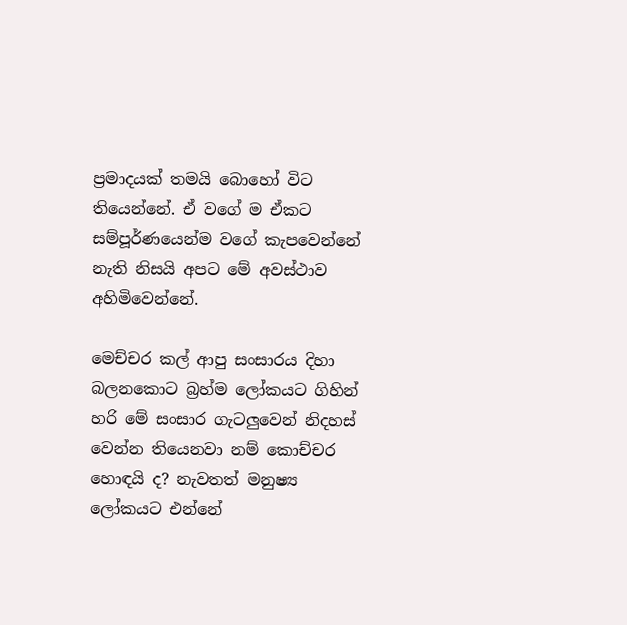ප්‍රමාදයක් තමයි බොහෝ විට තියෙන්නේ. ඒ වගේ ම ඒකට සම්පූර්ණයෙන්ම වගේ කැපවෙන්නේ නැති නිසයි අපට මේ අවස්ථාව අහිමිවෙන්නේ.

මෙච්චර කල් ආපු සංසාරය දිහා බලනකොට බ්‍රහ්ම ලෝකයට ගිහින් හරි මේ සංසාර ගැටලුවෙන් නිදහස් වෙන්න තියෙනවා නම් කොච්චර හොඳයි ද? නැවතත් මනුෂ්‍ය ලෝකයට එන්නේ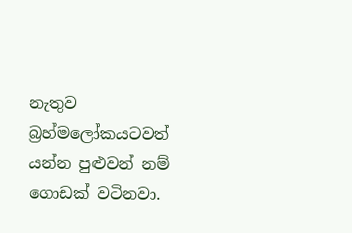නැතුව බ්‍රහ්මලෝකයටවත් යන්න පුළුවන් නම් ගොඩක් වටිනවා.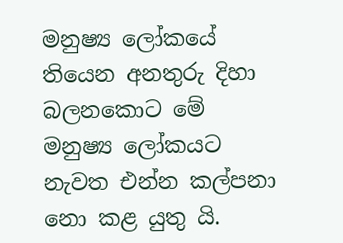මනුෂ්‍ය ලෝකයේ තියෙන අනතුරු දිහා බලනකොට මේ මනුෂ්‍ය ලෝකයට නැවත එන්න කල්පනා නො කළ යුතු යි.